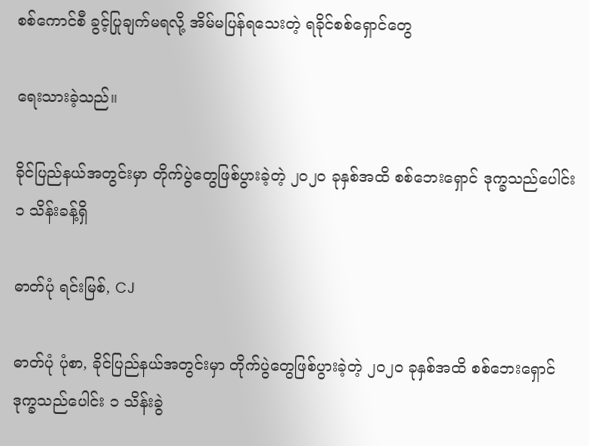စစ်ကောင်စီ ခွင့်ပြုချက်မရလို့ အိမ်မပြန်ရသေးတဲ့ ရခိုင်စစ်ရှောင်တွေ

ရေးသားခဲ့သည်။

ခိုင်ပြည်နယ်အတွင်းမှာ တိုက်ပွဲတွေဖြစ်ပွားခဲ့တဲ့ ၂၀၂၀ ခုနှစ်အထိ စစ်ဘေးရှောင် ဒုက္ခသည်ပေါင်း ၁ သိန်းခန့်ရှိ

ဓာတ်ပုံ ရင်းမြစ်, CJ

ဓာတ်ပုံ ပုံစာ, ခိုင်ပြည်နယ်အတွင်းမှာ တိုက်ပွဲတွေဖြစ်ပွားခဲ့တဲ့ ၂၀၂၀ ခုနှစ်အထိ စစ်ဘေးရှောင် ဒုက္ခသည်ပေါင်း ၁ သိန်းခွဲ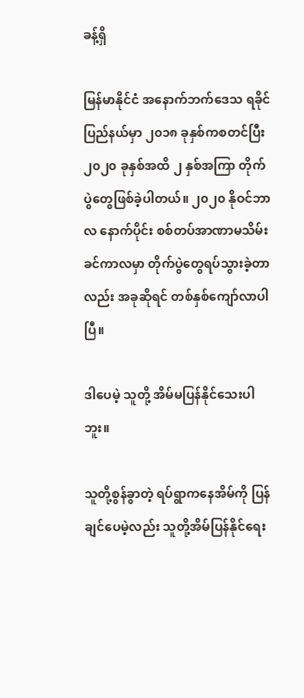ခန့်ရှိ

မြန်မာနိုင်ငံ အနောက်ဘက်ဒေသ ရခိုင်ပြည်နယ်မှာ ၂၀၁၈ ခုနှစ်ကစတင်ပြီး ၂၀၂၀ ခုနှစ်အထိ ၂ နှစ်အကြာ တိုက်ပွဲတွေဖြစ်ခဲ့ပါတယ်။ ၂၀၂၀ နိုဝင်ဘာလ နောက်ပိုင်း စစ်တပ်အာဏာမသိမ်းခင်ကာလမှာ တိုက်ပွဲတွေရပ်သွားခဲ့တာလည်း အခုဆိုရင် တစ်နှစ်ကျော်လာပါပြီ။

ဒါပေမဲ့ သူတို့ အိမ်မပြန်နိုင်သေးပါဘူး။

သူတို့စွန်ခွာတဲ့ ရပ်ရွာကနေအိမ်ကို ပြန်ချင်ပေမဲ့လည်း သူတို့အိမ်ပြန်နိုင်ရေး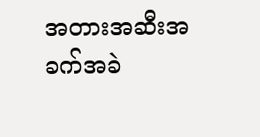အတားအဆီးအခက်အခဲ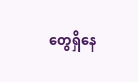တွေရှိနေ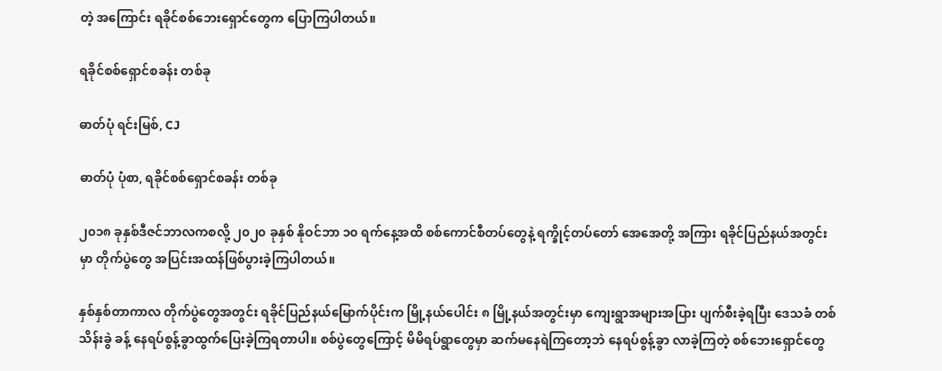တဲ့ အကြောင်း ရခိုင်စစ်ဘေးရှောင်တွေက ပြောကြပါတယ်။

ရခိုင်စစ်ရှောင်စခန်း တစ်ခု

ဓာတ်ပုံ ရင်းမြစ်, CJ

ဓာတ်ပုံ ပုံစာ, ရခိုင်စစ်ရှောင်စခန်း တစ်ခု

၂၀၁၈ ခုနှစ်ဒီဇင်ဘာလကစလို့ ၂၀၂၀ ခုနှစ် နိုဝင်ဘာ ၁၀ ရက်နေ့အထိ စစ်ကောင်စီတပ်တွေနဲ့ ရက္ခိုင့်တပ်တော် အေအေတို့ အကြား ရခိုင်ပြည်နယ်အတွင်းမှာ တိုက်ပွဲတွေ အပြင်းအထန်ဖြစ်ပွားခဲ့ကြပါတယ်။

နှစ်နှစ်တာကာလ တိုက်ပွဲတွေအတွင်း ရခိုင်ပြည်နယ်မြောက်ပိုင်းက မြို့နယ်ပေါင်း ၈ မြို့နယ်အတွင်းမှာ ကျေးရွာအများအပြား ပျက်စီးခဲ့ရပြီး ဒေသခံ တစ်သိန်းခွဲ ခန့် နေရပ်စွန့်ခွာထွက်ပြေးခဲ့ကြရတာပါ။ စစ်ပွဲတွေကြောင့် မိမိရပ်ရွာတွေမှာ ဆက်မနေရဲကြတော့ဘဲ နေရပ်စွန့်ခွာ လာခဲ့ကြတဲ့ စစ်ဘေးရှောင်တွေ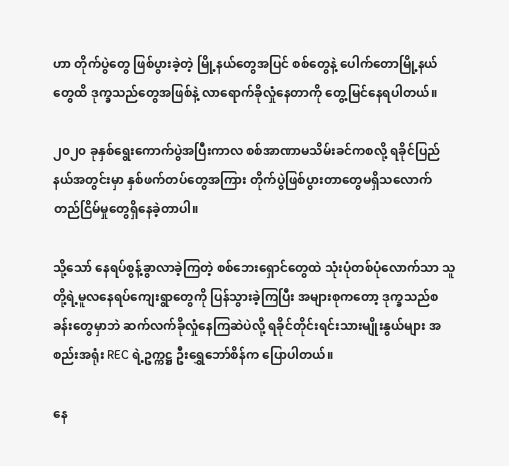ဟာ တိုက်ပွဲတွေ ဖြစ်ပွားခဲ့တဲ့ မြို့နယ်တွေအပြင် စစ်တွေနဲ့ ပေါက်တောမြို့နယ်တွေထိ ဒုက္ခသည်တွေအဖြစ်နဲ့ လာရောက်ခိုလှုံနေတာကို တွေ့မြင်နေရပါတယ်။

၂၀၂၀ ခုနှစ်ရွေးကောက်ပွဲအပြီးကာလ စစ်အာဏာမသိမ်းခင်ကစလို့ ရခိုင်ပြည်နယ်အတွင်းမှာ နှစ်ဖက်တပ်တွေအကြား တိုက်ပွဲဖြစ်ပွားတာတွေမရှိသလောက် တည်ငြိမ်မှုတွေရှိနေခဲ့တာပါ။

သို့သော် နေရပ်စွန့်ခွာလာခဲ့ကြတဲ့ စစ်ဘေးရှောင်တွေထဲ သုံးပုံတစ်ပုံလောက်သာ သူတို့ရဲ့မူလနေရပ်ကျေးရွာတွေကို ပြန်သွားခဲ့ကြပြီး အများစုကတော့ ဒုက္ခသည်စခန်းတွေမှာဘဲ ဆက်လက်ခိုလှုံနေကြဆဲပဲလို့ ရခိုင်တိုင်းရင်းသားမျိုးနွယ်များ အစည်းအရုံး REC ရဲ့ဥက္ကဋ္ဌ ဦးရွှေဘော်စိန်က ပြောပါတယ်။

နေ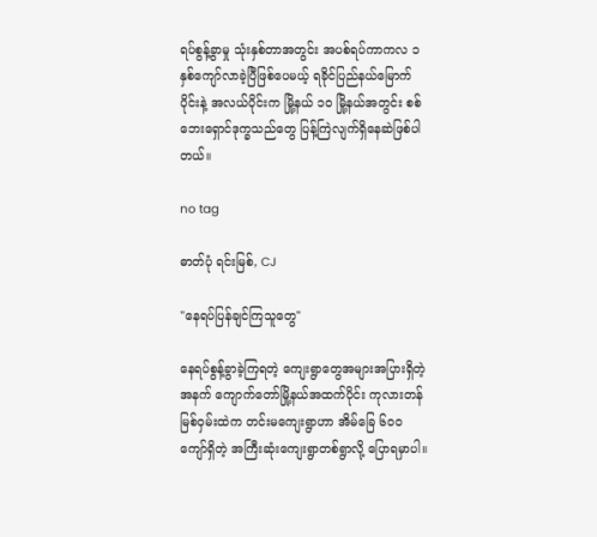ရပ်စွန့်ခွာမှု သုံးနှစ်တာအတွင်း အပစ်ရပ်ကာကလ ၁ နှစ်ကျော်လာခဲ့ပြီဖြစ်ပေမယ့် ရခိုင်ပြည်နယ်မြောက်ပိုင်းနဲ့ အလယ်ပိုင်းက မြို့နယ် ၁၀ မြို့နယ်အတွင်း စစ်ဘေးရှောင်ဒုက္ခသည်တွေ ပြန့်ကြဲလျက်ရှိနေဆဲဖြစ်ပါတယ်။

no tag

ဓာတ်ပုံ ရင်းမြစ်, CJ

"နေရပ်ပြန်ချင်ကြသူတွေ"

နေရပ်စွန့်ခွာခဲ့ကြရတဲ့ ကျေးရွာတွေအများအပြားရှိတဲ့အနက် ကျောက်တော်မြို့နယ်အထက်ပိုင်း ကုလားတန်မြစ်ဝှမ်းထဲက တင်းမကျေးရွာဟာ အိမ်ခြေ ၆၀၀ ကျော်ရှိတဲ့ အကြီးဆုံးကျေးရွာတစ်ရွာလို့ ပြောရမှာပါ။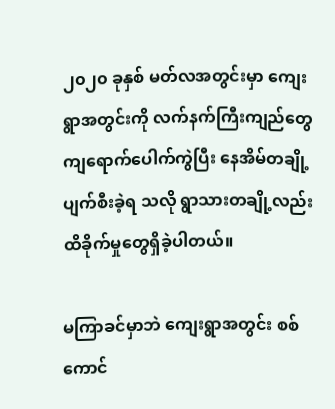၂၀၂၀ ခုနှစ် မတ်လအတွင်းမှာ ကျေးရွာအတွင်းကို လက်နက်ကြီးကျည်တွေကျရောက်ပေါက်ကွဲပြီး နေအိမ်တချို့ပျက်စီးခဲ့ရ သလို ရွာသားတချို့လည်း ထိခိုက်မှုတွေရှိခဲ့ပါတယ်။

မကြာခင်မှာဘဲ ကျေးရွာအတွင်း စစ်ကောင်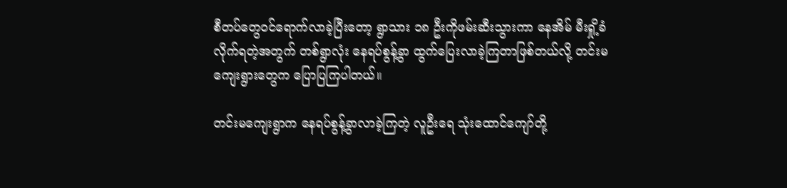စီတပ်တွေဝင်ရောက်လာခဲ့ပြီးတော့ ရွာသား ၁၈ ဦးကိုဖမ်းဆီးသွားကာ နေအိမ် မီးရှို့ခံလိုက်ရတဲ့အတွက် တစ်ရွာလုံး နေရပ်စွန့်ခွာ ထွက်ပြေးလာခဲ့ကြတာဖြစ်တယ်လို့ တင်းမကျေးရွားတွေက ပြောပြကြပါတယ်။

တင်းမကျေးရွာက နေရပ်စွန့်ခွာလာခဲ့ကြတဲ့ လူဦးရေ သုံးထောင်ကျော်တို့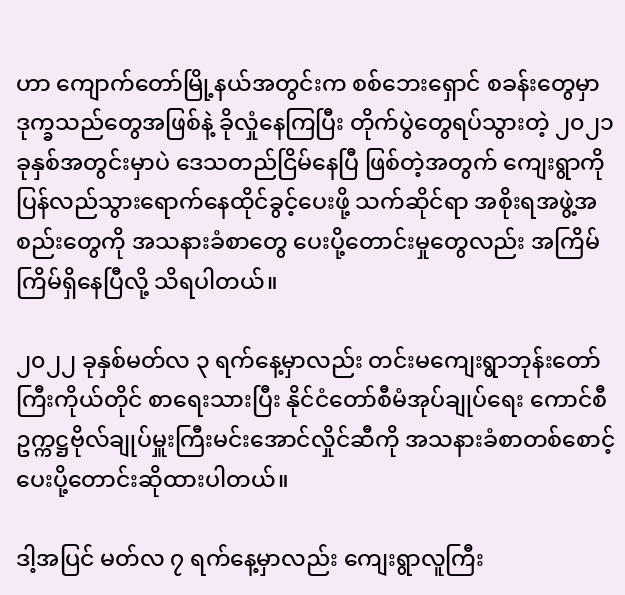ဟာ ကျောက်တော်မြို့နယ်အတွင်းက စစ်ဘေးရှောင် စခန်းတွေမှာ ဒုက္ခသည်တွေအဖြစ်နဲ့ ခိုလှုံနေကြပြီး တိုက်ပွဲတွေရပ်သွားတဲ့ ၂၀၂၁ ခုနှစ်အတွင်းမှာပဲ ဒေသတည်ငြိမ်နေပြီ ဖြစ်တဲ့အတွက် ကျေးရွာကိုပြန်လည်သွားရောက်နေထိုင်ခွင့်ပေးဖို့ သက်ဆိုင်ရာ အစိုးရအဖွဲ့အစည်းတွေကို အသနားခံစာတွေ ပေးပို့တောင်းမှုတွေလည်း အကြိမ်ကြိမ်ရှိနေပြီလို့ သိရပါတယ်။

၂၀၂၂ ခုနှစ်မတ်လ ၃ ရက်နေ့မှာလည်း တင်းမကျေးရွာဘုန်းတော်ကြီးကိုယ်တိုင် စာရေးသားပြီး နိုင်ငံတော်စီမံအုပ်ချုပ်ရေး ကောင်စီဥက္ကဋ္ဌဗိုလ်ချုပ်မှူးကြီးမင်းအောင်လှိုင်ဆီကို အသနားခံစာတစ်စောင့် ပေးပို့တောင်းဆိုထားပါတယ်။

ဒါ့အပြင် မတ်လ ၇ ရက်နေ့မှာလည်း ကျေးရွာလူကြီး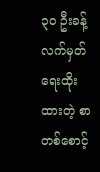၃၀ ဦးခန့်လက်မှတ်ရေးထိုးထားတဲ့ စာတစ်စောင့်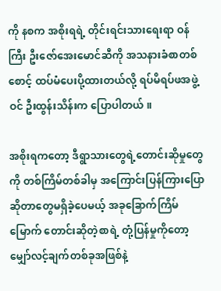ကို နစက အစိုးရရဲ့ တိုင်းရင်းသားရေးရာ ဝန်ကြီး ဦးဇော်အေးမောင်ဆီကို အသနားခံစာတစ်စောင့် ထပ်မံပေးပို့ထားတယ်လို့ ရပ်မိရပ်ဖအဖွဲ့ဝင် ဦးထွန်းသိန်းက ပြောပါတယ်။

အစိုးရကတော့ ဒီရွာသားတွေရဲ့တောင်းဆိုမှုတွေကို တစ်ကြိမ်တစ်ခါမှ အကြောင်းပြန်ကြားပြောဆိုတာတွေမရှိခဲ့ပေမယ့် အခုခြောက်ကြိမ်မြောက် တောင်းဆိုတဲ့စာရဲ့ တုံ့ပြန်မှုကိုတော့ မျှော်လင့်ချက်တစ်ခုအဖြစ်နဲ့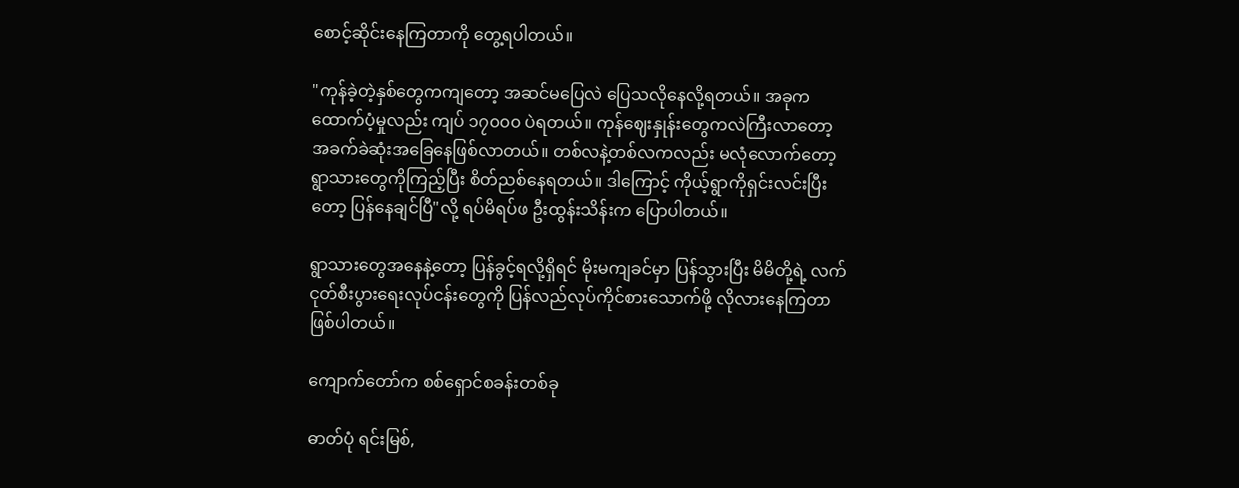စောင့်ဆိုင်းနေကြတာကို တွေ့ရပါတယ်။

"ကုန်ခဲ့တဲ့နှစ်တွေကကျတော့ အဆင်မပြေလဲ ပြေသလိုနေလို့ရတယ်။ အခုက ထောက်ပံ့မှုလည်း ကျပ် ၁၇၀၀၀ ပဲရတယ်။ ကုန်ဈေးနှုန်းတွေကလဲကြီးလာတော့ အခက်ခဲဆုံးအခြေနေဖြစ်လာတယ်။ တစ်လနဲ့တစ်လကလည်း မလုံလောက်တော့ ရွာသားတွေကိုကြည့်ပြီး စိတ်ညစ်နေရတယ်။ ဒါကြောင့် ကိုယ့်ရွာကိုရှင်းလင်းပြီးတော့ ပြန်နေချင်ပြီ"လို့ ရပ်မိရပ်ဖ ဦးထွန်းသိန်းက ပြောပါတယ်။

ရွာသားတွေအနေနဲ့တော့ ပြန်ခွင့်ရလို့ရှိရင် မိုးမကျခင်မှာ ပြန်သွားပြီး မိမိတို့ရဲ့ လက်ငုတ်စီးပွားရေးလုပ်ငန်းတွေကို ပြန်လည်လုပ်ကိုင်စားသောက်ဖို့ လိုလားနေကြတာဖြစ်ပါတယ်။

ကျောက်တော်က စစ်ရှောင်စခန်းတစ်ခု

ဓာတ်ပုံ ရင်းမြစ်,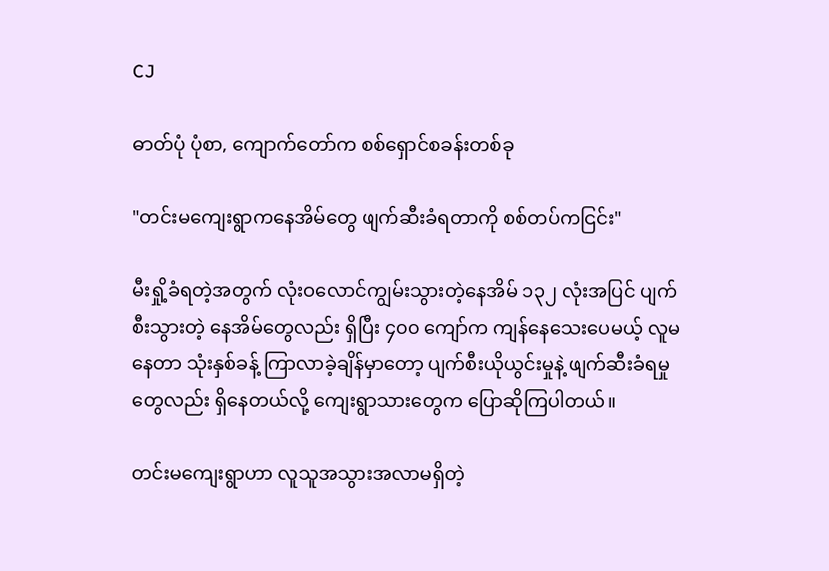CJ

ဓာတ်ပုံ ပုံစာ, ကျောက်တော်က စစ်ရှောင်စခန်းတစ်ခု

"တင်းမကျေးရွာကနေအိမ်တွေ ဖျက်ဆီးခံရတာကို စစ်တပ်ကငြင်း"

မီးရှို့ခံရတဲ့အတွက် လုံးဝလောင်ကျွမ်းသွားတဲ့နေအိမ် ၁၃၂ လုံးအပြင် ပျက်စီးသွားတဲ့ နေအိမ်တွေလည်း ရှိပြီး ၄၀၀ ကျော်က ကျန်နေသေးပေမယ့် လူမနေတာ သုံးနှစ်ခန့် ကြာလာခဲ့ချိန်မှာတော့ ပျက်စီးယိုယွင်းမှုနဲ့ ဖျက်ဆီးခံရမှုတွေလည်း ရှိနေတယ်လို့ ကျေးရွာသားတွေက ပြောဆိုကြပါတယ်။

တင်းမကျေးရွာဟာ လူသူအသွားအလာမရှိတဲ့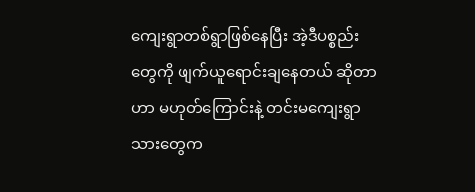ကျေးရွာတစ်ရွာဖြစ်နေပြီး အဲ့ဒီပစ္စည်းတွေကို ဖျက်ယူရောင်းချနေတယ် ဆိုတာဟာ မဟုတ်ကြောင်းနဲ့ တင်းမကျေးရွာသားတွေက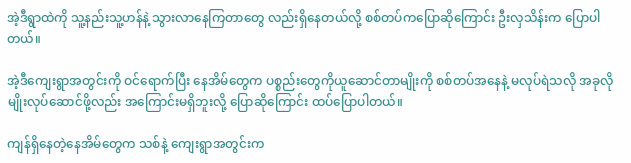အဲ့ဒီရွာထဲကို သူ့နည်းသူ့ဟန်နဲ့ သွားလာနေကြတာတွေ လည်းရှိနေတယ်လို့ စစ်တပ်ကပြောဆိုကြောင်း ဦးလှသိန်းက ပြောပါတယ်။

အဲ့ဒီကျေးရွာအတွင်းကို ဝင်ရောက်ပြီး နေအိမ်တွေက ပစ္စည်းတွေကိုယူဆောင်တာမျိုးကို စစ်တပ်အနေနဲ့ မလုပ်ရဲသလို အခုလိုမျိုးလုပ်ဆောင်ဖို့လည်း အကြောင်းမရှိဘူးလို့ ပြောဆိုကြောင်း ထပ်ပြောပါတယ်။

ကျန်ရှိနေတဲ့နေအိမ်တွေက သစ်နဲ့ ကျေးရွာအတွင်းက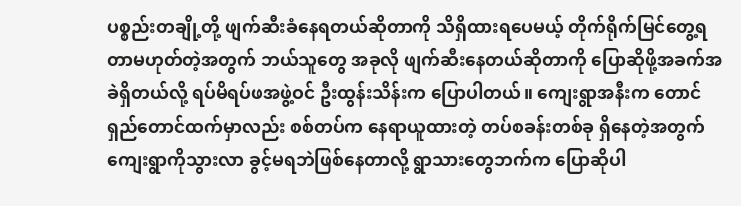ပစ္စည်းတချို့တို့ ဖျက်ဆီးခံနေရတယ်ဆိုတာကို သိရှိထားရပေမယ့် တိုက်ရိုက်မြင်တွေ့ရတာမဟုတ်တဲ့အတွက် ဘယ်သူတွေ အခုလို ဖျက်ဆီးနေတယ်ဆိုတာကို ပြောဆိုဖို့အခက်အခဲရှိတယ်လို့ ရပ်မိရပ်ဖအဖွဲ့ဝင် ဦးထွန်းသိန်းက ပြောပါတယ်။ ကျေးရွာအနီးက တောင်ရှည်တောင်ထက်မှာလည်း စစ်တပ်က နေရာယူထားတဲ့ တပ်စခန်းတစ်ခု ရှိနေတဲ့အတွက် ကျေးရွာကိုသွားလာ ခွင့်မရဘဲဖြစ်နေတာလို့ ရွာသားတွေဘက်က ပြောဆိုပါ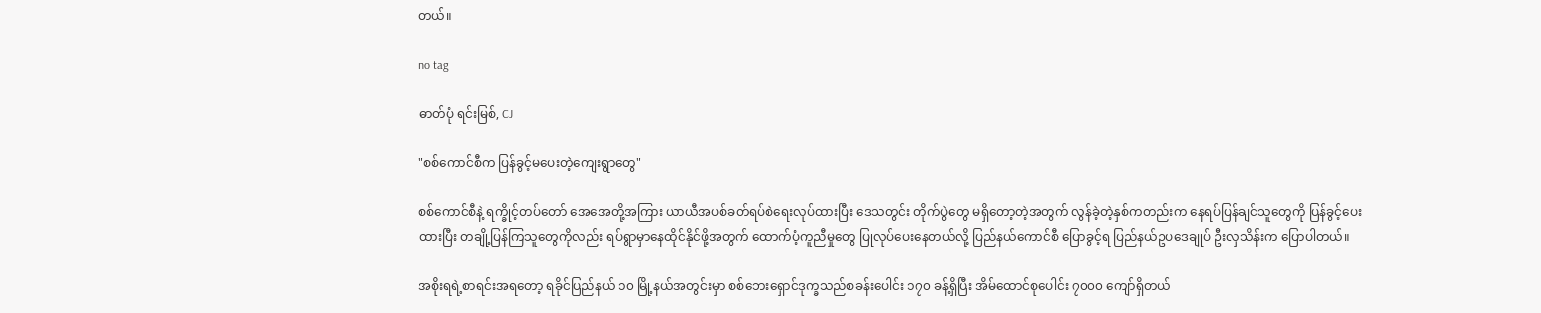တယ်။

no tag

ဓာတ်ပုံ ရင်းမြစ်, CJ

"စစ်ကောင်စီက ပြန်ခွင့်မပေးတဲ့ကျေးရွာတွေ"

စစ်ကောင်စီနဲ့ ရက္ခိုင့်တပ်တော် အေအေတို့အကြား ယာယီအပစ်ခတ်ရပ်စဲရေးလုပ်ထားပြီး ဒေသတွင်း တိုက်ပွဲတွေ မရှိတော့တဲ့အတွက် လွန်ခဲ့တဲ့နှစ်ကတည်းက နေရပ်ပြန်ချင်သူတွေကို ပြန်ခွင့်ပေးထားပြီး တချို့ပြန်ကြသူတွေကိုလည်း ရပ်ရွာမှာနေထိုင်နိုင်ဖို့အတွက် ထောက်ပံ့ကူညီမှုတွေ ပြုလုပ်ပေးနေတယ်လို့ ပြည်နယ်ကောင်စီ ပြောခွင့်ရ ပြည်နယ်ဥပဒေချုပ် ဦးလှသိန်းက ပြောပါတယ်။

အစိုးရရဲ့စာရင်းအရတော့ ရခိုင်ပြည်နယ် ၁၀ မြို့နယ်အတွင်းမှာ စစ်ဘေးရှောင်ဒုက္ခသည်စခန်းပေါင်း ၁၇၀ ခန့်ရှိပြီး အိမ်ထောင်စုပေါင်း ၇၀၀၀ ကျော်ရှိတယ်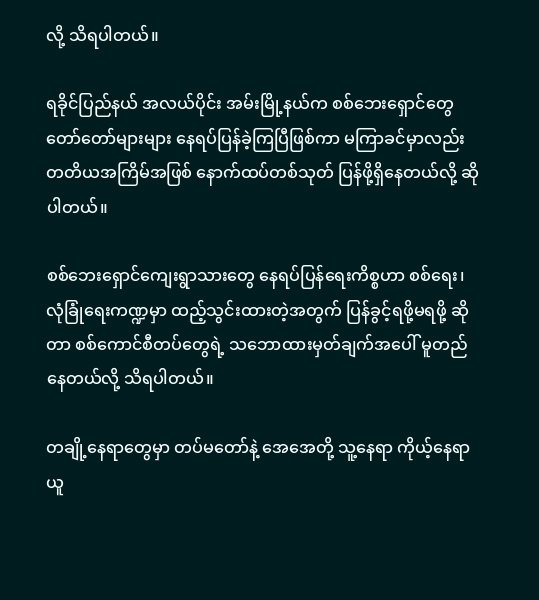လို့ သိရပါတယ်။

ရခိုင်ပြည်နယ် အလယ်ပိုင်း အမ်းမြို့နယ်က စစ်ဘေးရှောင်တွေ တော်တော်များများ နေရပ်ပြန်ခဲ့ကြပြီဖြစ်ကာ မကြာခင်မှာလည်း တတိယအကြိမ်အဖြစ် နောက်ထပ်တစ်သုတ် ပြန်ဖို့ရှိနေတယ်လို့ ဆိုပါတယ်။

စစ်ဘေးရှောင်ကျေးရွာသားတွေ နေရပ်ပြန်ရေးကိစ္စဟာ စစ်ရေး၊လုံခြုံရေးကဏ္ဍမှာ ထည့်သွင်းထားတဲ့အတွက် ပြန်ခွင့်ရဖို့မရဖို့ ဆိုတာ စစ်ကောင်စီတပ်တွေရဲ့ သဘောထားမှတ်ချက်အပေါ် မူတည်နေတယ်လို့ သိရပါတယ်။

တချို့နေရာတွေမှာ တပ်မတော်နဲ့ အေအေတို့ သူ့နေရာ ကိုယ့်နေရာ ယူ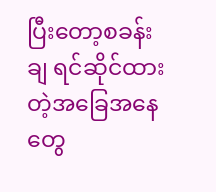ပြီးတော့စခန်းချ ရင်ဆိုင်ထားတဲ့အခြေအနေတွေ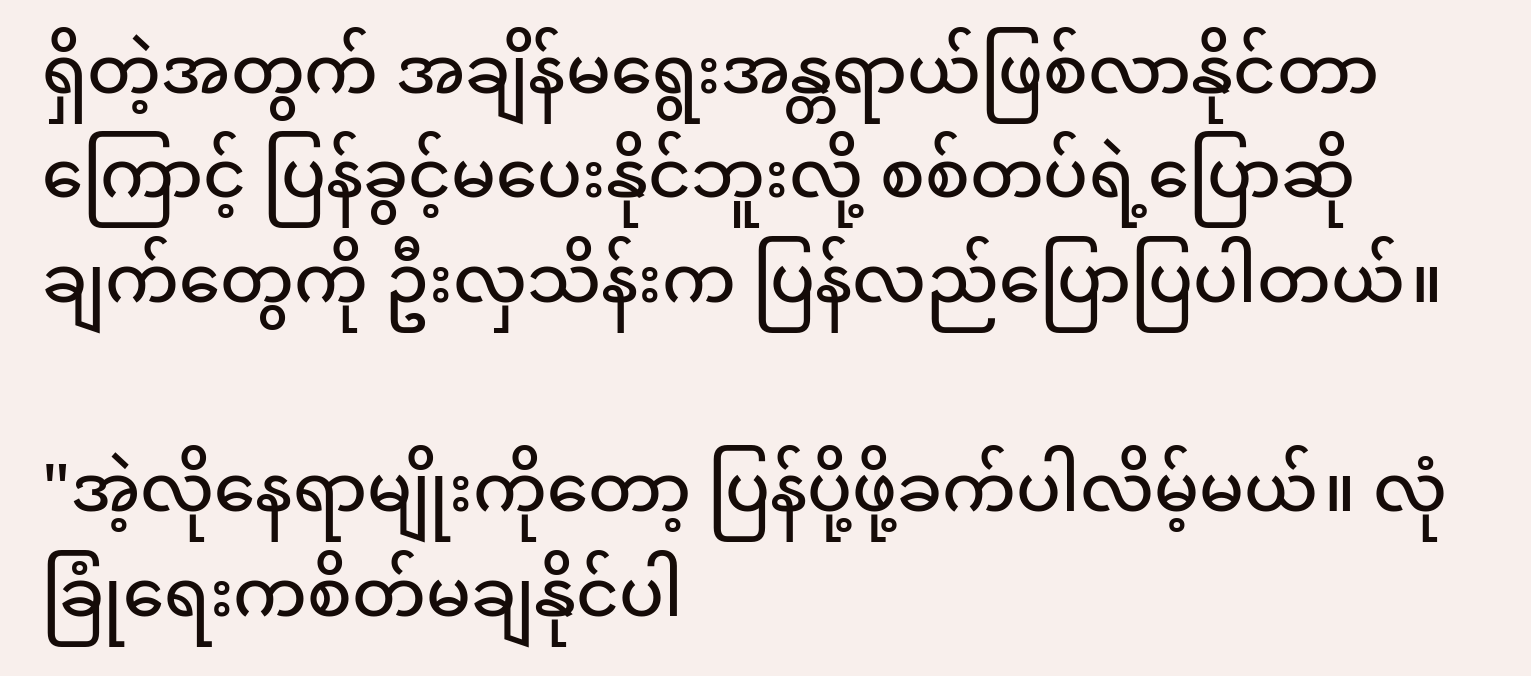ရှိတဲ့အတွက် အချိန်မရွေးအန္တရာယ်ဖြစ်လာနိုင်တာကြောင့် ပြန်ခွင့်မပေးနိုင်ဘူးလို့ စစ်တပ်ရဲ့ပြောဆိုချက်တွေကို ဦးလှသိန်းက ပြန်လည်ပြောပြပါတယ်။

"အဲ့လိုနေရာမျိုးကိုတော့ ပြန်ပို့ဖို့ခက်ပါလိမ့်မယ်။ လုံခြုံရေးကစိတ်မချနိုင်ပါ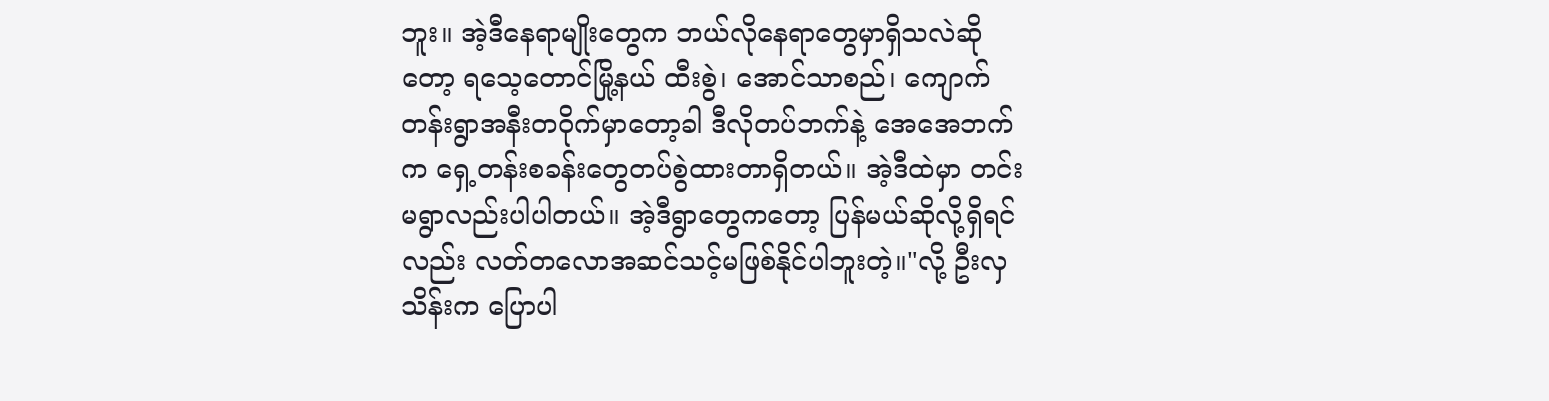ဘူး။ အဲ့ဒီနေရာမျိုးတွေက ဘယ်လိုနေရာတွေမှာရှိသလဲဆိုတော့ ရသေ့တောင်မြို့နယ် ထီးစွဲ၊ အောင်သာစည်၊ ကျောက်တန်းရွာအနီးတဝိုက်မှာတော့ခါ ဒီလိုတပ်ဘက်နဲ့ အေအေဘက်က ရှေ့တန်းစခန်းတွေတပ်စွဲထားတာရှိတယ်။ အဲ့ဒီထဲမှာ တင်းမရွာလည်းပါပါတယ်။ အဲ့ဒီရွာတွေကတော့ ပြန်မယ်ဆိုလို့ရှိရင်လည်း လတ်တလောအဆင်သင့်မဖြစ်နိုင်ပါဘူးတဲ့။"လို့ ဦးလှသိန်းက ပြောပါ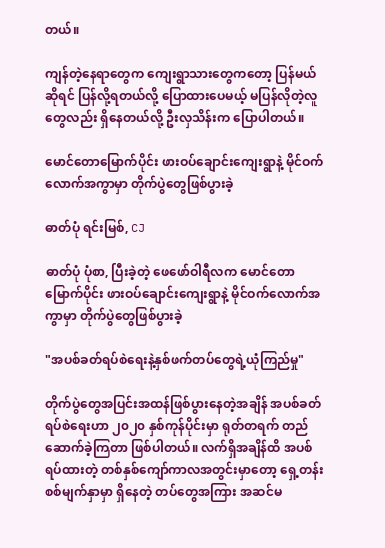တယ်။

ကျန်တဲ့နေရာတွေက ကျေးရွာသားတွေကတော့ ပြန်မယ်ဆိုရင် ပြန်လို့ရတယ်လို့ ပြောထားပေမယ့် မပြန်လိုတဲ့လူတွေလည်း ရှိနေတယ်လို့ ဦးလှသိန်းက ပြောပါတယ်။

မောင်တောမြောက်ပိုင်း ဖားဝပ်ချောင်းကျေးရွာနဲ့ မိုင်ဝက်လောက်အကွာမှာ တိုက်ပွဲတွေဖြစ်ပွားခဲ့

ဓာတ်ပုံ ရင်းမြစ်, CJ

ဓာတ်ပုံ ပုံစာ, ပြီးခဲ့တဲ့ ဖေဖော်ဝါရီလက မောင်တောမြောက်ပိုင်း ဖားဝပ်ချောင်းကျေးရွာနဲ့ မိုင်ဝက်လောက်အကွာမှာ တိုက်ပွဲတွေဖြစ်ပွားခဲ့

"အပစ်ခတ်ရပ်စဲရေးနဲ့နှစ်ဖက်တပ်တွေရဲ့ယုံကြည်မှု"

တိုက်ပွဲတွေအပြင်းအထန်ဖြစ်ပွားနေတဲ့အချိန် အပစ်ခတ်ရပ်စဲရေးဟာ ၂၀၂၀ နှစ်ကုန်ပိုင်းမှာ ရုတ်တရက် တည်ဆောက်ခဲ့ကြတာ ဖြစ်ပါတယ်။ လက်ရှိအချိန်ထိ အပစ်ရပ်ထားတဲ့ တစ်နှစ်ကျော်ကာလအတွင်းမှာတော့ ရှေ့တန်းစစ်မျက်နှာမှာ ရှိနေတဲ့ တပ်တွေအကြား အဆင်မ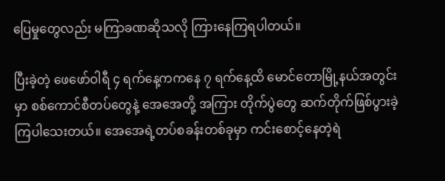ပြေမှုတွေလည်း မကြာခဏဆိုသလို ကြားနေကြရပါတယ်။

ပြီးခဲ့တဲ့ ဖေဖော်ဝါရီ ၄ ရက်နေ့ကကနေ ၇ ရက်နေ့ထိ မောင်တောမြို့နယ်အတွင်းမှာ စစ်ကောင်စီတပ်တွေနဲ့ အေအေတို့ အကြား တိုက်ပွဲတွေ ဆက်တိုက်ဖြစ်ပွားခဲ့ကြပါသေးတယ်။ အေအေရဲ့တပ်စခန်းတစ်ခုမှာ ကင်းစောင့်နေတဲ့ရဲ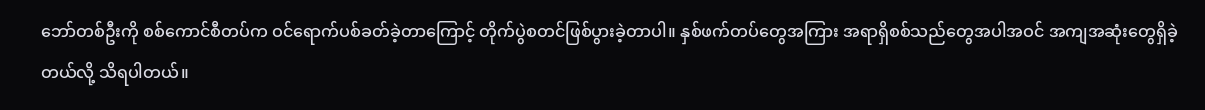ဘော်တစ်ဦးကို စစ်ကောင်စီတပ်က ဝင်ရောက်ပစ်ခတ်ခဲ့တာကြောင့် တိုက်ပွဲစတင်ဖြစ်ပွားခဲ့တာပါ။ နှစ်ဖက်တပ်တွေအကြား အရာရှိစစ်သည်တွေအပါအဝင် အကျအဆုံးတွေရှိခဲ့တယ်လို့ သိရပါတယ်။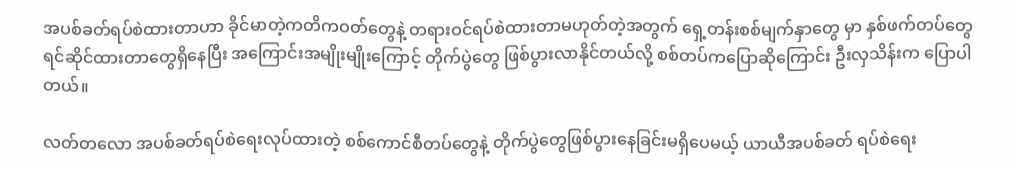အပစ်ခတ်ရပ်စဲထားတာဟာ ခိုင်မာတဲ့ကတိကဝတ်တွေနဲ့ တရားဝင်ရပ်စဲထားတာမဟုတ်တဲ့အတွက် ရှေ့တန်းစစ်မျက်နှာတွေ မှာ နှစ်ဖက်တပ်တွေ ရင်ဆိုင်ထားတာတွေရှိနေပြီး အကြောင်းအမျိုးမျိုးကြောင့် တိုက်ပွဲတွေ ဖြစ်ပွားလာနိုင်တယ်လို့ စစ်တပ်ကပြောဆိုကြောင်း ဦးလှသိန်းက ပြောပါတယ်။

လတ်တလော အပစ်ခတ်ရပ်စဲရေးလုပ်ထားတဲ့ စစ်ကောင်စီတပ်တွေနဲ့ တိုက်ပွဲတွေဖြစ်ပွားနေခြင်းမရှိပေမယ့် ယာယီအပစ်ခတ် ရပ်စဲရေး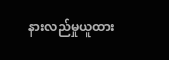နားလည်မှုယူထား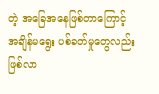တဲ့ အခြေအနေဖြစ်တာကြောင့် အချိန်မရွေး ပစ်ခတ်မှုတွေလည်း ဖြစ်လာ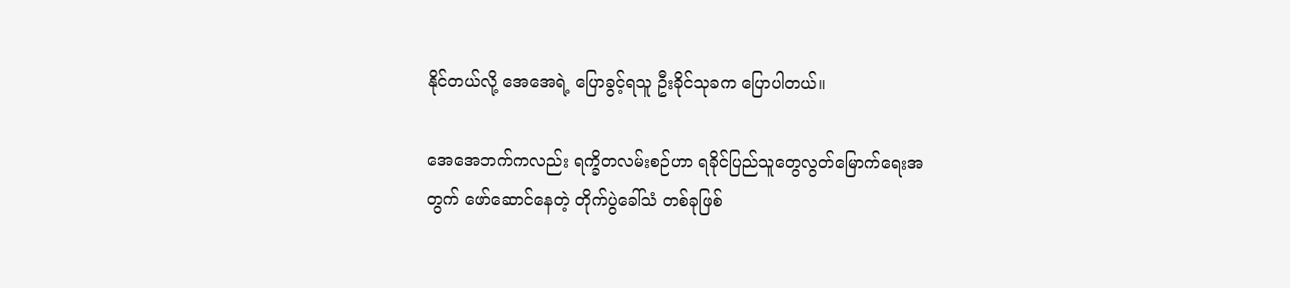နိုင်တယ်လို့ အေအေရဲ့ ပြောခွင့်ရသူ ဦးခိုင်သုခက ပြောပါတယ်။

အေအေဘက်ကလည်း ရက္ခိတလမ်းစဉ်ဟာ ရခိုင်ပြည်သူတွေလွတ်မြောက်ရေးအတွက် ဖော်ဆောင်နေတဲ့ တိုက်ပွဲခေါ်သံ တစ်ခုဖြစ်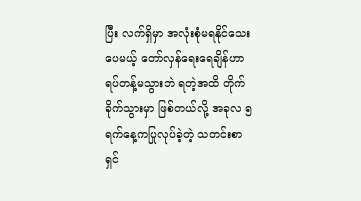ပြီး လက်ရှိမှာ အလုံးစုံမရနိုင်သေးပေမယ့် တော်လှန်ရေးရေချိန်ဟာ ရပ်တန့်မသွားဘဲ ရတဲ့အထိ တိုက်ခိုက်သွားမှာ ဖြစ်တယ်လို့ အခုလ ၅ ရက်နေ့ကပြုလုပ်ခဲ့တဲ့ သတင်းစာရှင်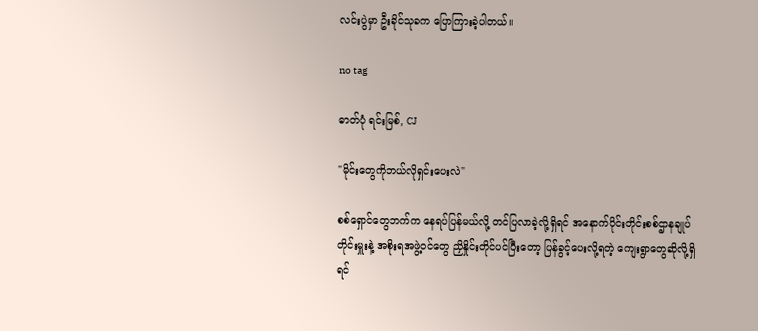လင်းပွဲမှာ ဦးခိုင်သုခက ပြောကြားခဲ့ပါတယ်။

no tag

ဓာတ်ပုံ ရင်းမြစ်, CJ

"မိုင်းတွေကိုဘယ်လိုရှင်းပေးလဲ"

စစ်ရှောင်တွေဘက်က နေရပ်ပြန်မယ်လို့ တင်ပြလာခဲ့လို့ရှိရင် အနောက်ပိုင်းတိုင်းစစ်ဌာနချုပ်တိုင်းမှူးနဲ့ အစိုးရအဖွဲ့ဝင်တွေ ညှိနှိုင်းတိုင်ပင်ပြီးတော့ ပြန်ခွင့်ပေးလို့ရတဲ့ ကျေးရွာတွေဆိုလို့ရှိရင်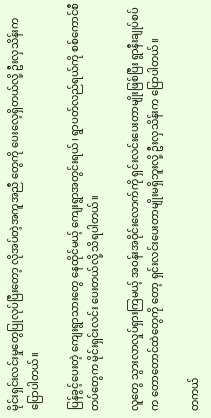မိုင်းရှင်းလင်းမှုတွေပြုလုပ်ပြီးတော့ လိုအပ်တဲ့အကူအညီ တွေကို ပေးလေ့ရှိတယ်လို့ ဦးလှသိန်းက ပြောပါတယ်။

ပြန်ခွင့်ပေးတဲ့ ကျေးရွာသားတွေ နေထိုင်မယ့် ကျေးရွာအတွင်းရယ်၊ ရွာပတ်လည်ရယ်ကို စစ်ကောင်စီတပ်တွေက မိုင်းရှင်းလင်း ပေးတယ်လို့ သိရပါတယ်။

လူတွေ သွားလာလှုပ်ရှားကြမယ့် အဝန်းအဝိုင်းလောက်ကို ရှင်းလင်းပေးတာမျိုးဖြစ်ပြီး ရွာနီးချုပ်စပ်က တောတောင်ထဲတွေကို တော့ ရှင်းလင်းပေးတာမျိုးမရှိဘူးလို့ ဦးလှသိန်းက ပြောပါတယ်။

တကယ်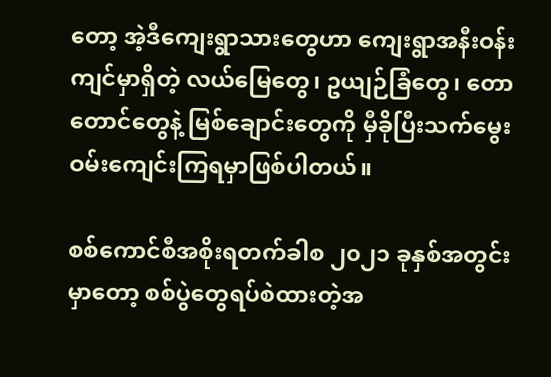တော့ အဲ့ဒီကျေးရွာသားတွေဟာ ကျေးရွာအနီးဝန်းကျင်မှာရှိတဲ့ လယ်မြေတွေ၊ ဥယျဉ်ခြံတွေ၊ တောတောင်တွေနဲ့ မြစ်ချောင်းတွေကို မှီခိုပြီးသက်မွေးဝမ်းကျေင်းကြရမှာဖြစ်ပါတယ်။

စစ်ကောင်စီအစိုးရတက်ခါစ ၂၀၂၁ ခုနှစ်အတွင်းမှာတော့ စစ်ပွဲတွေရပ်စဲထားတဲ့အ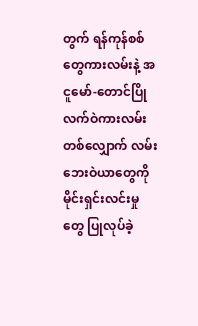တွက် ရန်ကုန်စစ်တွေကားလမ်းနဲ့ အငူမော်-တောင်ပြိုလက်ဝဲကားလမ်းတစ်လျှောက် လမ်းဘေးဝဲယာတွေကို မိုင်းရှင်းလင်းမှုတွေ ပြုလုပ်ခဲ့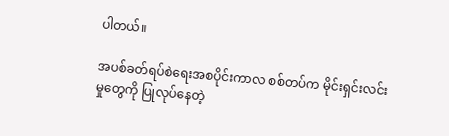ပါတယ်။

အပစ်ခတ်ရပ်စဲရေးအစပိုင်းကာလ စစ်တပ်က မိုင်းရှင်းလင်းမှုတွေကို ပြုလုပ်နေတဲ့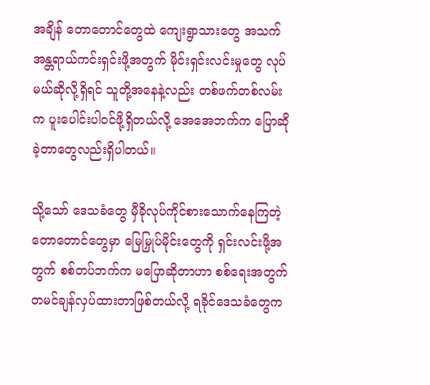အချိန် တောတောင်တွေထဲ ကျေးရွာသားတွေ အသက်အန္တရာယ်ကင်းရှင်းဖို့အတွက် မိုင်းရှင်းလင်းမှုတွေ လုပ်မယ်ဆိုလို့ရှိရင် သူတို့အနေနဲ့လည်း တစ်ဖက်တစ်လမ်းက ပူးပေါင်းပါဝင်ဖို့ရှိတယ်လို့ အေအေဘက်က ပြောဆိုခဲ့တာတွေလည်းရှိပါတယ်။

သို့သော် ဒေသခံတွေ မှီခိုလုပ်ကိုင်စားသောက်နေကြတဲ့ တောတောင်တွေမှာ မြေမြှုပ်မိုင်းတွေကို ရှင်းလင်းဖို့အတွက် စစ်တပ်ဘက်က မပြောဆိုတာဟာ စစ်ရေးအတွက် တမင်ချန်လှပ်ထားတာဖြစ်တယ်လို့ ရခိုင်ဒေသခံတွေက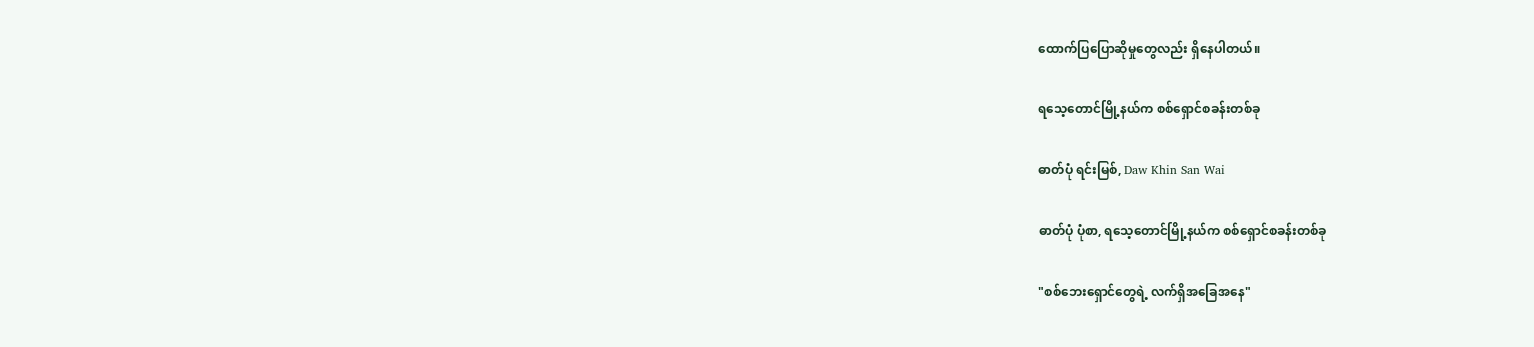ထောက်ပြပြောဆိုမှုတွေလည်း ရှိနေပါတယ်။

ရသေ့တောင်မြို့နယ်က စစ်ရှောင်စခန်းတစ်ခု

ဓာတ်ပုံ ရင်းမြစ်, Daw Khin San Wai

ဓာတ်ပုံ ပုံစာ, ရသေ့တောင်မြို့နယ်က စစ်ရှောင်စခန်းတစ်ခု

"စစ်ဘေးရှောင်တွေရဲ့ လက်ရှိအခြေအနေ"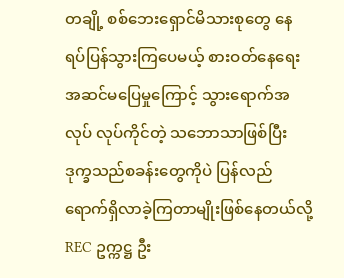တချို့ စစ်ဘေးရှောင်မိသားစုတွေ နေရပ်ပြန်သွားကြပေမယ့် စားဝတ်နေရေးအဆင်မပြေမှုကြောင့် သွားရောက်အလုပ် လုပ်ကိုင်တဲ့ သဘောသာဖြစ်ပြီး ဒုက္ခသည်စခန်းတွေကိုပဲ ပြန်လည်ရောက်ရှိလာခဲ့ကြတာမျိုးဖြစ်နေတယ်လို့ REC ဥက္ကဋ္ဌ ဦး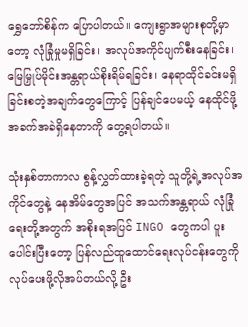ရွှေဘော်စိန်က ပြောပါတယ်။ ကျေးရွာအများစုတို့မှာတော့ လုံခြုံမှုမရှိခြင်း၊ အလုပ်အကိုင်ပျက်စီးနေခြင်း၊ မြေမြှုပ်မိုင်းအန္တရာယ်စိုးရိမ်ရခြင်း၊ နေရာထိုင်ခင်းမရှိခြင်းစတဲ့အချက်တွေကြောင့် ပြန်ချင်ပေမယ့် နေထိုင်ဖို့ အခက်အခဲရှိနေတာကို တွေ့ရပါတယ်။

သုံးနှစ်တာကာလ စွန့်လွှတ်ထားခဲ့ရတဲ့ သူတို့ရဲ့အလုပ်အကိုင်တွေနဲ့ နေအိမ်တွေအပြင် အသက်အန္တရာယ် လုံခြုံရေးတို့အတွက် အစိုးရအပြင် INGO တွေကပါ ပူးပေါင်းပြီးတော့ ပြန်လည်ထူထောင်ရေးလုပ်ငန်းတွေကို လုပ်ပေးဖို့လိုအပ်တယ်လို့ ဦး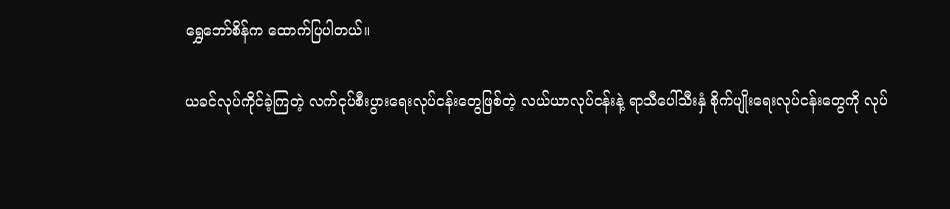ရွှေဘော်စိန်က ထောက်ပြပါတယ်။

ယခင်လုပ်ကိုင်ခဲ့ကြတဲ့ လက်ငုပ်စီးပွားရေးလုပ်ငန်းတွေဖြစ်တဲ့ လယ်ယာလုပ်ငန်းနဲ့ ရာသီပေါ်သီးနှံ စိုက်ပျိုးရေးလုပ်ငန်းတွေကို လုပ်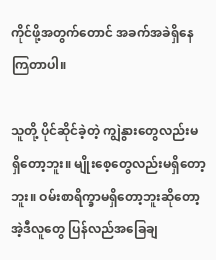ကိုင်ဖို့အတွက်တောင် အခက်အခဲရှိနေကြတာပါ။

သူတို့ ပိုင်ဆိုင်ခဲ့တဲ့ ကျွဲနွားတွေလည်းမရှိတော့ဘူး။ မျိုးစေ့တွေလည်းမရှိတော့ဘူး။ ဝမ်းစာရိက္ခာမရှိတော့ဘူးဆိုတော့ အဲ့ဒီလူတွေ ပြန်လည်အခြေချ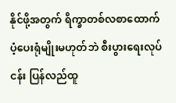နိုင်ဖို့အတွက် ရိက္ခာတစ်လစာထောက်ပံ့ပေးရုံမျိုးမဟုတ်ဘဲ စီးပွားရေးလုပ်ငန်း ပြန်လည်ထူ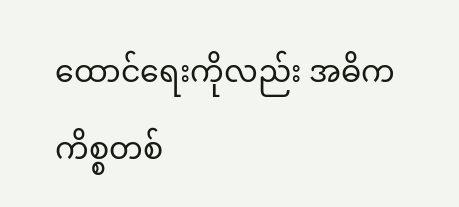ထောင်ရေးကိုလည်း အဓိကကိစ္စတစ်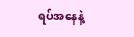ရပ်အနေနဲ့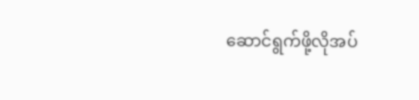ဆောင်ရွက်ဖို့လိုအပ်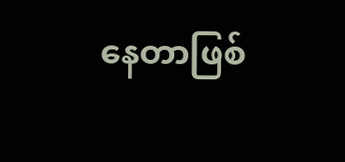နေတာဖြစ်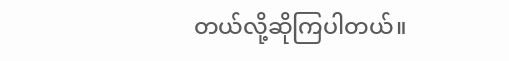တယ်လို့ဆိုကြပါတယ်။